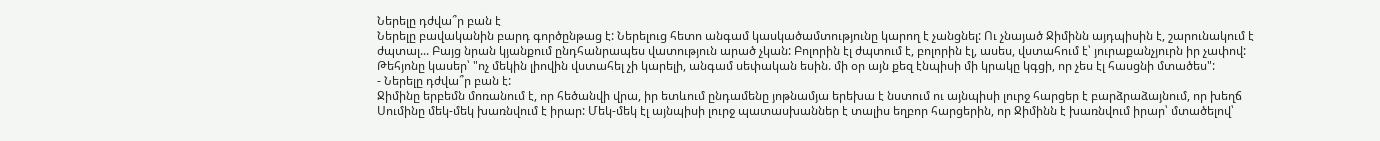Ներելը դժվա՞ր բան է
Ներելը բավականին բարդ գործընթաց է: Ներելուց հետո անգամ կասկածամտությունը կարող է չանցնել: Ու չնայած Ջիմինն այդպիսին է, շարունակում է ժպտալ... Բայց նրան կյանքում ընդհանրապես վատություն արած չկան: Բոլորին էլ ժպտում է, բոլորին էլ, ասես, վստահում է՝ յուրաքանչյուրն իր չափով: Թեհյոնը կասեր՝ "ոչ մեկին լիովին վստահել չի կարելի, անգամ սեփական եսին. մի օր այն քեզ էնպիսի մի կրակը կգցի, որ չես էլ հասցնի մտածես":
- Ներելը դժվա՞ր բան է:
Ջիմինը երբեմն մոռանում է, որ հեծանվի վրա, իր ետևում ընդամենը յոթնամյա երեխա է նստում ու այնպիսի լուրջ հարցեր է բարձրաձայնում, որ խեղճ Սումինը մեկ-մեկ խառնվում է իրար: Մեկ-մեկ էլ այնպիսի լուրջ պատասխաններ է տալիս եղբոր հարցերին, որ Ջիմինն է խառնվում իրար՝ մտածելով՝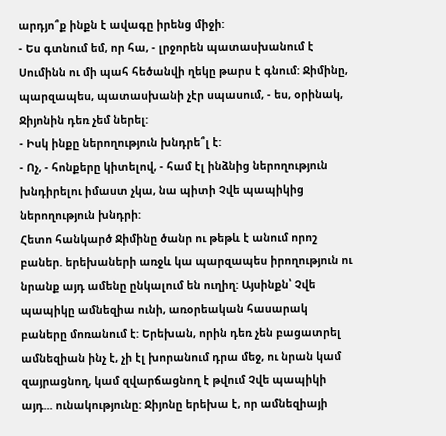արդյո՞ք ինքն է ավագը իրենց միջի:
- Ես գտնում եմ, որ հա, - լրջորեն պատասխանում է Սումինն ու մի պահ հեծանվի ղեկը թարս է գնում: Ջիմինը, պարզապես, պատասխանի չէր սպասում, - ես, օրինակ, Ջիյոնին դեռ չեմ ներել:
- Իսկ ինքը ներողություն խնդրե՞լ է:
- Ոչ, - հոնքերը կիտելով, - համ էլ ինձնից ներողություն խնդիրելու իմաստ չկա, նա պիտի Չվե պապիկից ներողություն խնդրի:
Հետո հանկարծ Ջիմինը ծանր ու թեթև է անում որոշ բաներ. երեխաների առջև կա պարզապես իրողություն ու նրանք այդ ամենը ընկալում են ուղիղ: Այսինքն՝ Չվե պապիկը ամնեզիա ունի, առօրեական հասարակ բաները մոռանում է: Երեխան, որին դեռ չեն բացատրել ամնեզիան ինչ է, չի էլ խորանում դրա մեջ, ու նրան կամ զայրացնող, կամ զվարճացնող է թվում Չվե պապիկի այդ... ունակությունը: Ջիյոնը երեխա է, որ ամնեզիայի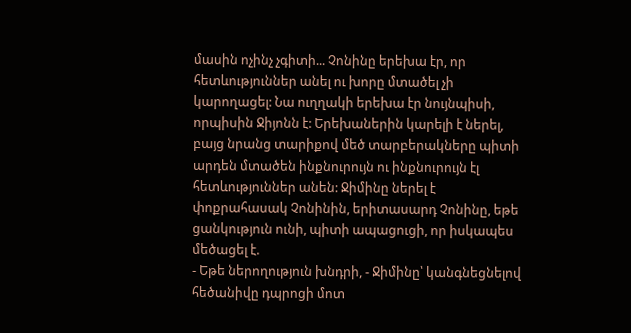մասին ոչինչ չգիտի... Չոնինը երեխա էր, որ հետևություններ անել ու խորը մտածել չի կարողացել: Նա ուղղակի երեխա էր նույնպիսի, որպիսին Ջիյոնն է: Երեխաներին կարելի է ներել, բայց նրանց տարիքով մեծ տարբերակները պիտի արդեն մտածեն ինքնուրույն ու ինքնուրույն էլ հետևություններ անեն: Ջիմինը ներել է փոքրահասակ Չոնինին, երիտասարդ Չոնինը, եթե ցանկություն ունի, պիտի ապացուցի, որ իսկապես մեծացել է.
- Եթե ներողություն խնդրի, - Ջիմինը՝ կանգնեցնելով հեծանիվը դպրոցի մոտ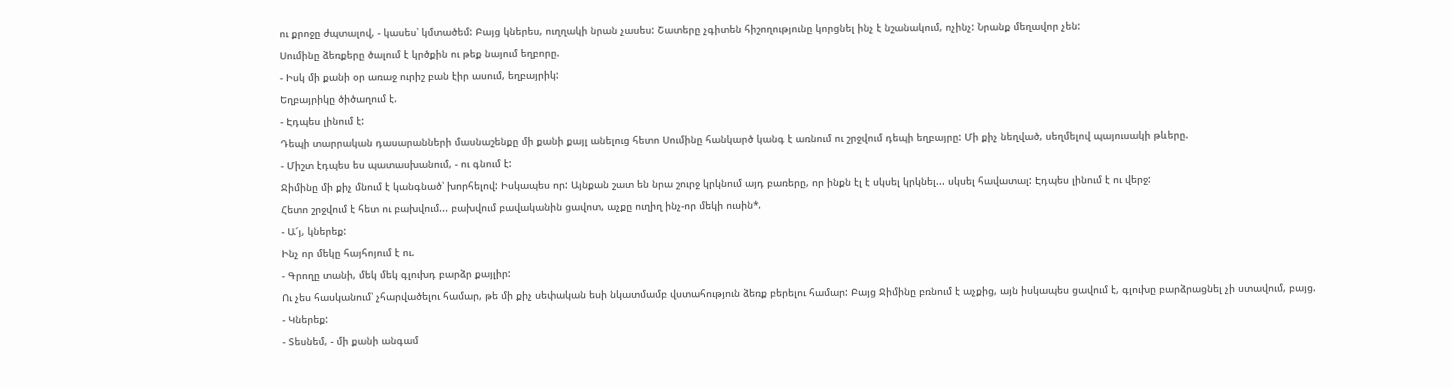ու քրոջը ժպտալով, - կասես՝ կմտածեմ: Բայց կներես, ուղղակի նրան չասես: Շատերը չգիտեն հիշողությունը կորցնել ինչ է նշանակում, ոչինչ: Նրանք մեղավոր չեն:
Սումինը ձեռքերը ծալում է կրծքին ու թեք նայում եղբորը.
- Իսկ մի քանի օր առաջ ուրիշ բան էիր ասում, եղբայրիկ:
Եղբայրիկը ծիծաղում է.
- Էդպես լինում է:
Դեպի տարրական դասարանների մասնաշենքը մի քանի քայլ անելուց հետո Սումինը հանկարծ կանգ է առնում ու շրջվում դեպի եղբայրը: Մի քիչ նեղված, սեղմելով պայուսակի թևերը.
- Միշտ էդպես ես պատասխանում, - ու գնում է:
Ջիմինը մի քիչ մնում է կանգնած՝ խորհելով: Իսկապես որ: Այնքան շատ են նրա շուրջ կրկնում այդ բառերը, որ ինքն էլ է սկսել կրկնել... սկսել հավատալ: Էդպես լինում է ու վերջ:
Հետո շրջվում է հետ ու բախվում... բախվում բավականին ցավոտ, աչքը ուղիղ ինչ-որ մեկի ուսին*.
- Ա՜յ, կներեք:
Ինչ որ մեկը հայհոյում է ու.
- Գրողը տանի, մեկ մեկ գլուխդ բարձր քայլիր:
Ու չես հասկանում՝ չհարվածելու համար, թե մի քիչ սեփական եսի նկատմամբ վստահություն ձեռք բերելու համար: Բայց Ջիմինը բռնում է աչքից, այն իսկապես ցավում է, գլուխը բարձրացնել չի ստավում, բայց.
- Կներեք:
- Տեսնեմ, - մի քանի անգամ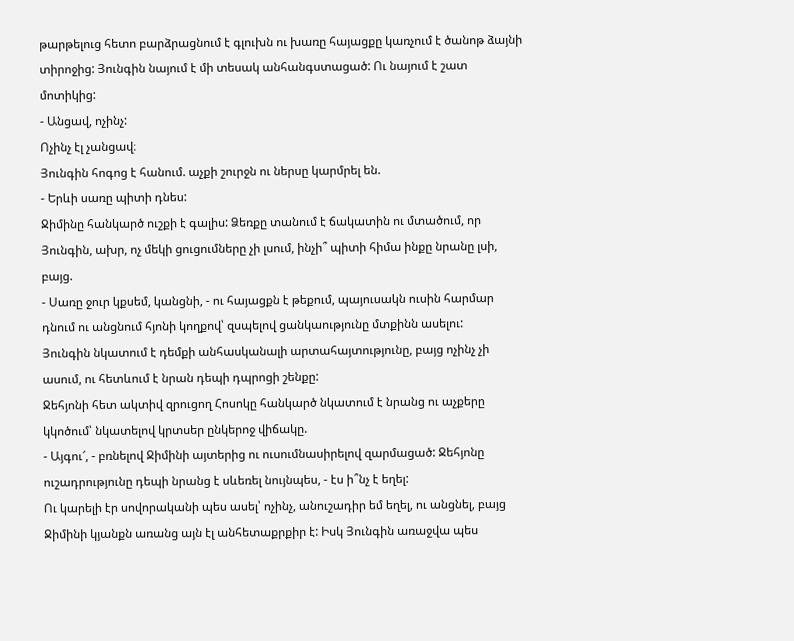թարթելուց հետո բարձրացնում է գլուխն ու խառը հայացքը կառչում է ծանոթ ձայնի տիրոջից: Յունգին նայում է մի տեսակ անհանգստացած: Ու նայում է շատ մոտիկից:
- Անցավ, ոչինչ:
Ոչինչ էլ չանցավ։
Յունգին հոգոց է հանում. աչքի շուրջն ու ներսը կարմրել են.
- Երևի սառը պիտի դնես:
Ջիմինը հանկարծ ուշքի է գալիս: Ձեռքը տանում է ճակատին ու մտածում, որ Յունգին, ախր, ոչ մեկի ցուցումները չի լսում, ինչի՞ պիտի հիմա ինքը նրանը լսի, բայց.
- Սառը ջուր կքսեմ, կանցնի, - ու հայացքն է թեքում, պայուսակն ուսին հարմար դնում ու անցնում հյոնի կողքով՝ զսպելով ցանկաությունը մտքինն ասելու:
Յունգին նկատում է դեմքի անհասկանալի արտահայտությունը, բայց ոչինչ չի ասում, ու հետևում է նրան դեպի դպրոցի շենքը:
Ջեհյոնի հետ ակտիվ զրուցող Հոսոկը հանկարծ նկատում է նրանց ու աչքերը կկոծում՝ նկատելով կրտսեր ընկերոջ վիճակը.
- Այգու՜, - բռնելով Ջիմինի այտերից ու ուսումնասիրելով զարմացած: Ջեհյոնը ուշադրությունը դեպի նրանց է սևեռել նույնպես, - էս ի՞նչ է եղել:
Ու կարելի էր սովորականի պես ասել՝ ոչինչ, անուշադիր եմ եղել, ու անցնել, բայց Ջիմինի կյանքն առանց այն էլ անհետաքրքիր է: Իսկ Յունգին առաջվա պես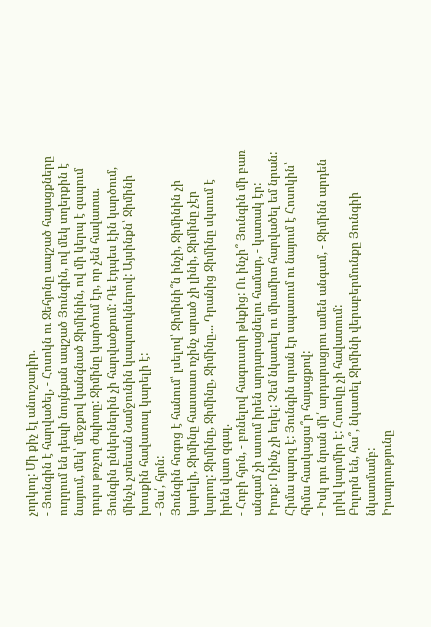չորկող: Մի քիչ էլ անուշադիր.
- Յունգին է հարվածել, - Հոսոկն ու Ջեհյոնը ապշած հայացքները ուղղում են դեպի նույնքան ապշած Յունգին, ով մեկ տղերքին է նայում, մեկ՝ մեջքով կանգնած Ջիմինին, ով մի կերպ է զսպում դուրս թռչող ժպիտը: Ջիմինը կարծում էր, որ չեն հավատա. Յունգին ընկերներին չի հարվածքում: Դե էդպես էին կարծում, մինչև չտեսան Նամջունին կապտուկներով: Այսինքն՝ Ջիմինի խոսքին հավատալ կարելի է:
- Յա՛, հյոն:
Յունգին հոգոց է հանում՝ լսելով՝ Ջիմինի՞ն ինչի, Ջիմինին չի կարելի, Ջիմինը հաստատ ոչինչ արած չի լինի, Ջիմինը չէր կարող: Ջիմինը, Ջիմինը, Ջիմինը... Դրանից Ջիմինը սկսում է իրեն վատ զգալ.
- Հոբի հյոն, - բռնելով հագուստի թևքից: Ու ինչի՞ Յունգին մի բառ անգամ չի ասում իրեն արդարացնելու համար, - կատակ էր: Իրոք: Ոչինչ չի եղել: Չեմ նկատել ու միամիտ հարվածել եմ նրան:
Հիմա պարզ է: Յունգին սրան էր սպասում ու նայում է Հոսոկին՝ հիմա հասկացա՞ր հայացքով:
- Իսկ դու նրան մի՛ արդարացրու ամեն անգամ, - Ջիմինն արդեն լրիվ կարմիր է: Հոսոկը չի հավատում:
Բոլորն են, հա՞, նկատել Ջիմինի վերաբերմունքը Յունգիի նկատմամբ:
Իրադրությունը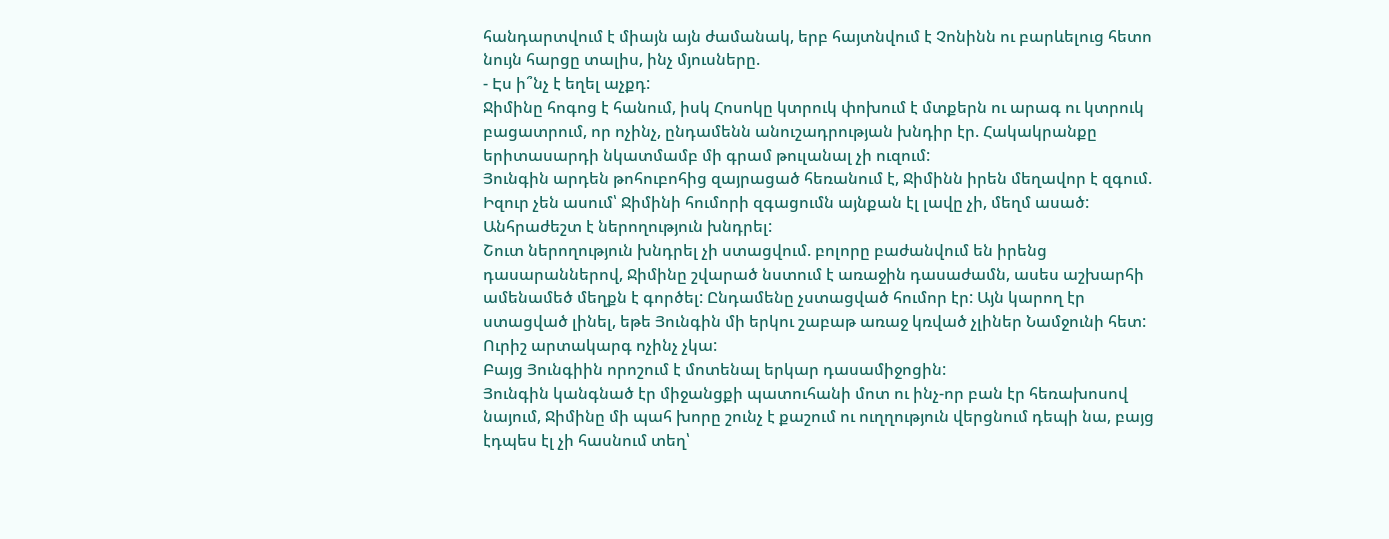հանդարտվում է միայն այն ժամանակ, երբ հայտնվում է Չոնինն ու բարևելուց հետո նույն հարցը տալիս, ինչ մյուսները.
- Էս ի՞նչ է եղել աչքդ:
Ջիմինը հոգոց է հանում, իսկ Հոսոկը կտրուկ փոխում է մտքերն ու արագ ու կտրուկ բացատրում, որ ոչինչ, ընդամենն անուշադրության խնդիր էր. Հակակրանքը երիտասարդի նկատմամբ մի գրամ թուլանալ չի ուզում:
Յունգին արդեն թոհուբոհից զայրացած հեռանում է, Ջիմինն իրեն մեղավոր է զգում. Իզուր չեն ասում՝ Ջիմինի հումորի զգացումն այնքան էլ լավը չի, մեղմ ասած: Անհրաժեշտ է ներողություն խնդրել:
Շուտ ներողություն խնդրել չի ստացվում. բոլորը բաժանվում են իրենց դասարաններով, Ջիմինը շվարած նստում է առաջին դասաժամն, ասես աշխարհի ամենամեծ մեղքն է գործել: Ընդամենը չստացված հումոր էր: Այն կարող էր ստացված լինել, եթե Յունգին մի երկու շաբաթ առաջ կռված չլիներ Նամջունի հետ: Ուրիշ արտակարգ ոչինչ չկա:
Բայց Յունգիին որոշում է մոտենալ երկար դասամիջոցին:
Յունգին կանգնած էր միջանցքի պատուհանի մոտ ու ինչ-որ բան էր հեռախոսով նայում, Ջիմինը մի պահ խորը շունչ է քաշում ու ուղղություն վերցնում դեպի նա, բայց էդպես էլ չի հասնում տեղ՝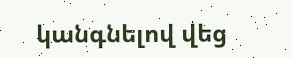կանգնելով վեց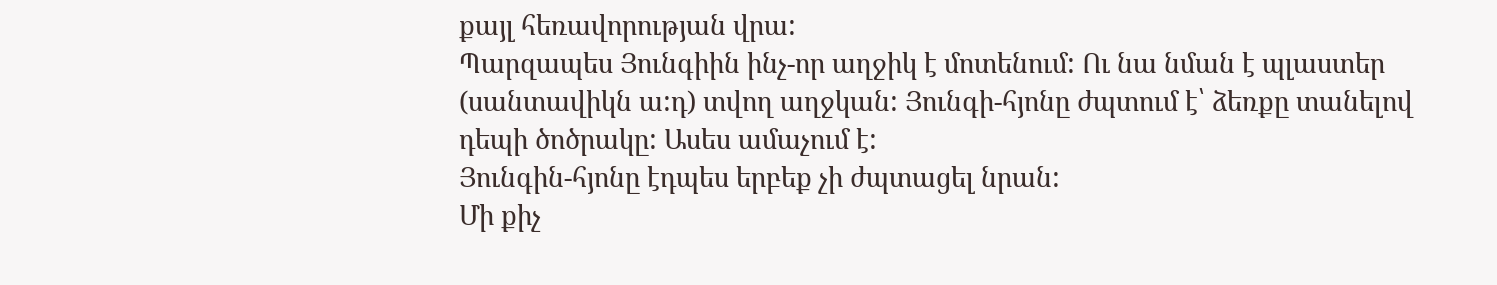քայլ հեռավորության վրա:
Պարզապես Յունգիին ինչ-որ աղջիկ է մոտենում: Ու նա նման է պլաստեր (սանտավիկն ա:դ) տվող աղջկան: Յունգի-հյոնը ժպտում է՝ ձեռքը տանելով դեպի ծոծրակը: Ասես ամաչում է:
Յունգին-հյոնը էդպես երբեք չի ժպտացել նրան:
Մի քիչ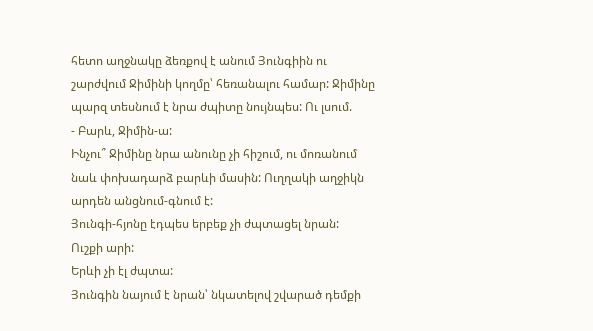հետո աղջնակը ձեռքով է անում Յունգիին ու շարժվում Ջիմինի կողմը՝ հեռանալու համար: Ջիմինը պարզ տեսնում է նրա ժպիտը նույնպես: Ու լսում.
- Բարև, Ջիմին-ա:
Ինչու՞ Ջիմինը նրա անունը չի հիշում, ու մոռանում նաև փոխադարձ բարևի մասին: Ուղղակի աղջիկն արդեն անցնում-գնում է:
Յունգի-հյոնը էդպես երբեք չի ժպտացել նրան:
Ուշքի արի:
Երևի չի էլ ժպտա:
Յունգին նայում է նրան՝ նկատելով շվարած դեմքի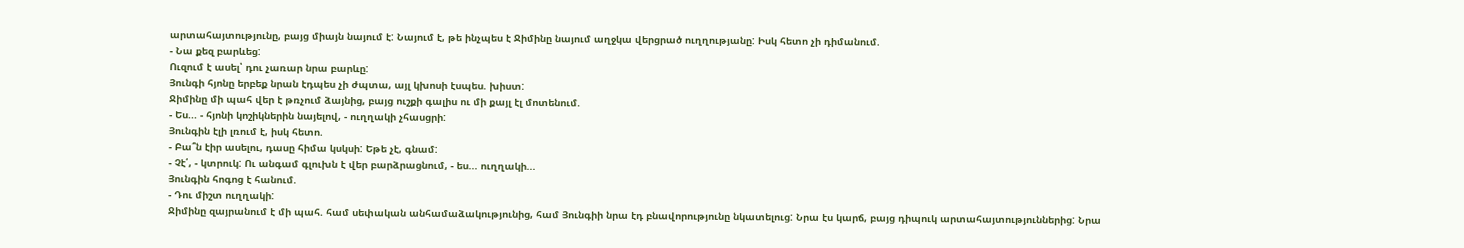արտահայտությունը, բայց միայն նայում է: Նայում է, թե ինչպես է Ջիմինը նայում աղջկա վերցրած ուղղությանը: Իսկ հետո չի դիմանում.
- Նա քեզ բարևեց:
Ուզում է ասել՝ դու չառար նրա բարևը:
Յունգի հյոնը երբեք նրան էդպես չի ժպտա, այլ կխոսի էսպես. խիստ:
Ջիմինը մի պահ վեր է թռչում ձայնից, բայց ուշքի գալիս ու մի քայլ էլ մոտենում.
- Ես... - հյոնի կոշիկներին նայելով, - ուղղակի չհասցրի:
Յունգին էլի լռում է, իսկ հետո.
- Բա՞ն էիր ասելու, դասը հիմա կսկսի: Եթե չէ, գնամ:
- Չէ՛, - կտրուկ: Ու անգամ գլուխն է վեր բարձրացնում, - ես... ուղղակի...
Յունգին հոգոց է հանում.
- Դու միշտ ուղղակի:
Ջիմինը զայրանում է մի պահ. համ սեփական անհամաձակությունից, համ Յունգիի նրա էդ բնավորությունը նկատելուց: Նրա էս կարճ, բայց դիպուկ արտահայտություններից: Նրա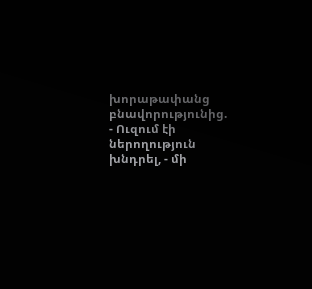խորաթափանց բնավորությունից.
- Ուզում էի ներողություն խնդրել, - մի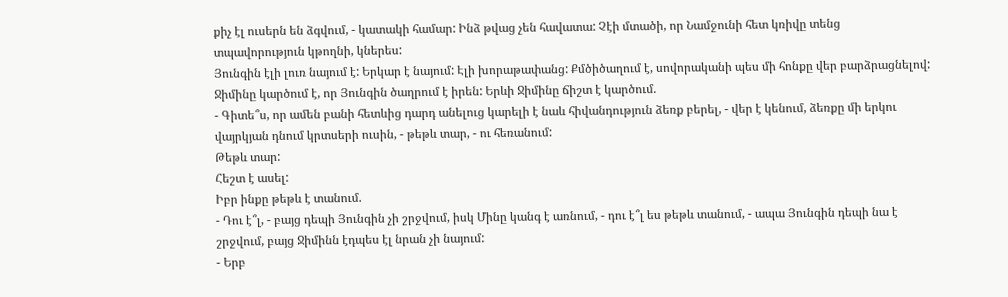քիչ էլ ուսերն են ձգվում, - կատակի համար: Ինձ թվաց չեն հավատա: Չէի մտածի, որ Նամջունի հետ կռիվը տենց տպավորություն կթողնի, կներես:
Յունգին էլի լուռ նայում է: Երկար է նայում: Էլի խորաթափանց: Քմծիծաղում է, սովորականի պես մի հոնքը վեր բարձրացնելով: Ջիմինը կարծում է, որ Յունգին ծաղրում է իրեն: Երևի Ջիմինը ճիշտ է կարծում.
- Գիտե՞ս, որ ամեն բանի հետևից դարդ անելուց կարելի է նաև հիվանդություն ձեռք բերել, - վեր է կենում, ձեռքը մի երկու վայրկյան դնում կրտսերի ուսին, - թեթև տար, - ու հեռանում:
Թեթև տար:
Հեշտ է ասել:
Իբր ինքը թեթև է տանում.
- Դու է՞լ, - բայց դեպի Յունգին չի շրջվում, իսկ Մինը կանգ է առնում, - դու է՞լ ես թեթև տանում, - ապա Յունգին դեպի նա է շրջվում, բայց Ջիմինն էդպես էլ նրան չի նայում:
- Երբ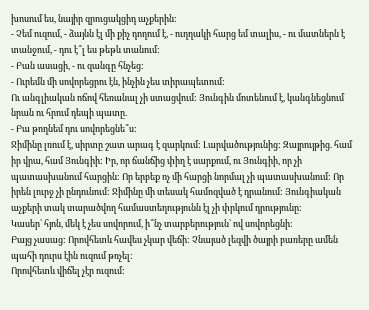խոսում ես, նայիր զրուցակցիդ աչքերին:
- Չեմ ուզում, - ձայնն էլ մի քիչ դողում է, - ուղղակի հարց եմ տալիս, - ու մատներն է տանջում, - դու է՞լ ես թեթև տանում:
- Բան ասացի, - ու զանգը հնչեց:
- Ուրեմն մի սովորեցրու էն, ինչին չես տիրապետում:
Ու անգլիական ոճով հեռանալ չի ստացվում: Յունգին մոտենում է, կանգնեցնում նրան ու հրում դեպի պատը.
- Բա թողնեմ դու սովորեցնե՞ս:
Ջիմինը լռում է, սիրտը շատ արագ է զարկում: Լարվածությունից: Զայրույթից. համ իր վրա, համ Յունգիի: Իր, որ ճանճից փիղ է սարքում, ու Յունգիի, որ չի պատասխանում հարցին: Որ երբեք ոչ մի հարցի նորմալ չի պատասխանում: Որ իրեն լուրջ չի ընդունում: Ջիմինը մի տեսակ համոզված է դրանում: Յունգիական աչքերի տակ տարածվող համաստեղությունն էլ չի փրկում դրությունը:
Կասեր՝ հյոն, մեկ է չես սովորում, ի՞նչ տարբերություն՝ ով սովորեցնի:
Բայց չասաց: Որովհետև հավես չկար վեճի: Չնայած լեզվի ծայրի բառերը ամեն պահի դուրս էին ուզում թռչել:
Որովհետև վիճել չէր ուզում: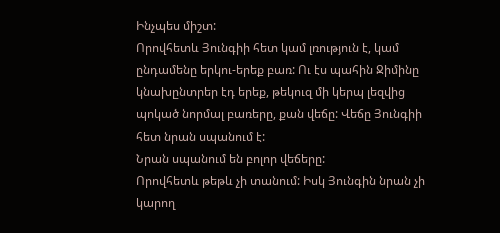Ինչպես միշտ:
Որովհետև Յունգիի հետ կամ լռություն է, կամ ընդամենը երկու-երեք բառ: Ու էս պահին Ջիմինը կնախընտրեր էդ երեք, թեկուզ մի կերպ լեզվից պոկած նորմալ բառերը, քան վեճը: Վեճը Յունգիի հետ նրան սպանում է:
Նրան սպանում են բոլոր վեճերը:
Որովհետև թեթև չի տանում: Իսկ Յունգին նրան չի կարող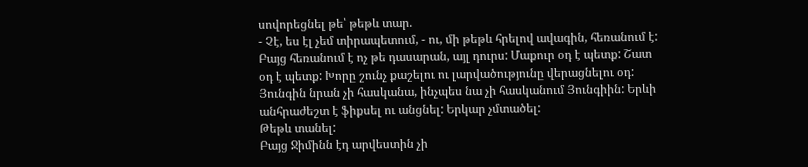սովորեցնել թե՝ թեթև տար.
- Չէ, ես էլ չեմ տիրապետում, - ու, մի թեթև հրելով ավագին, հեռանում է:
Բայց հեռանում է ոչ թե դասարան, այլ դուրս: Մաքուր օդ է պետք: Շատ օդ է պետք: Խորը շունչ քաշելու ու լարվածությունը վերացնելու օդ: Յունգին նրան չի հասկանա, ինչպես նա չի հասկանում Յունգիին: Երևի անհրաժեշտ է ֆիքսել ու անցնել: Երկար չմտածել:
Թեթև տանել:
Բայց Ջիմինն էդ արվեստին չի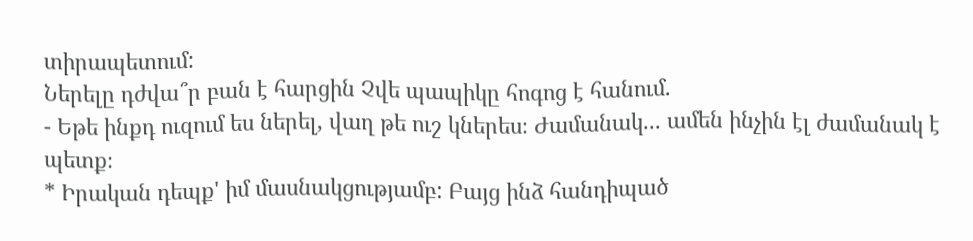տիրապետում:
Ներելը դժվա՞ր բան է հարցին Չվե պապիկը հոգոց է հանում.
- Եթե ինքդ ուզում ես ներել, վաղ թե ուշ կներես։ Ժամանակ... ամեն ինչին էլ ժամանակ է պետք։
* Իրական դեպք' իմ մասնակցությամբ: Բայց ինձ հանդիպած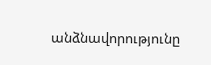անձնավորությունը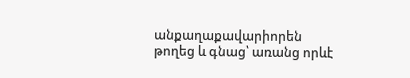անքաղաքավարիորեն թողեց և գնաց՝ առանց որևէ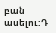բան ասելու:Դ